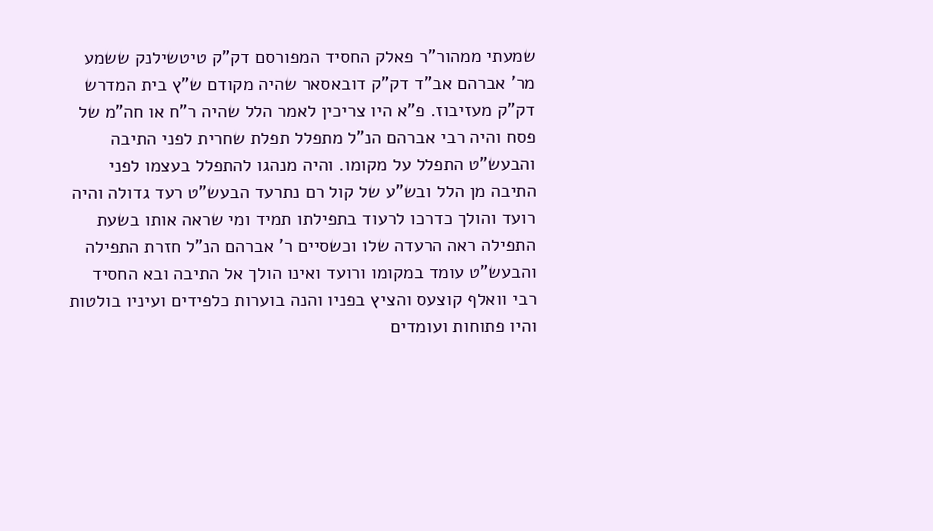שמעתי ממהור"ר פאלק החסיד המפורסם דק"ק טיטשילנק ששמע מר' אברהם אב"ד דק"ק דובאסאר שהיה מקודם ש"ץ בית המדרש דק"ק מעזיבוז. פ"א היו צריכין לאמר הלל שהיה ר"ח או חה"מ של פסח והיה רבי אברהם הנ"ל מתפלל תפלת שחרית לפני התיבה והבעש"ט התפלל על מקומו. והיה מנהגו להתפלל בעצמו לפני התיבה מן הלל ובש"ע של קול רם נתרעד הבעש"ט רעד גדולה והיה רועד והולך כדרכו לרעוד בתפילתו תמיד ומי שראה אותו בשעת התפילה ראה הרעדה שלו וכשסיים ר' אברהם הנ"ל חזרת התפילה והבעש"ט עומד במקומו ורועד ואינו הולך אל התיבה ובא החסיד רבי וואלף קוצעס והציץ בפניו והנה בוערות כלפידים ועיניו בולטות והיו פתוחות ועומדים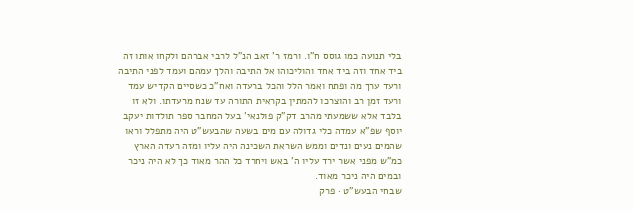בלי תנועה כמו גוסס ח"ו. ורמז ר' זאב הנ"ל לרבי אברהם ולקחו אותו זה ביד אחד וזה ביד אחד והוליכוהו אל התיבה והלך עמהם ועמד לפני התיבה ורעד ערך מה ופתח ואמר הלל והכל ברעדה ואח"כ כשסיים הקדיש עמד ורעד זמן רב והוצרכו להמתין בקראית התורה עד שנח מרעדתו. ולא זו בלבד אלא ששמעתי מהרב דק"ק פולנאי' בעל המחבר ספר תולדות יעקב יוסף שפ"א עמדה כלי גדולה עם מים בשעה שהבעש"ט היה מתפלל וראו שהמים נעים ונדים וממש השראת השכינה היה עליו ומזה רעדה הארץ כמ"ש מפני אשר ירד עליו ה' באש ויחרד כל ההר מאוד כך לא היה ניכר ובמים היה ניכר מאוד.
שבחי הבעש"ט · פרק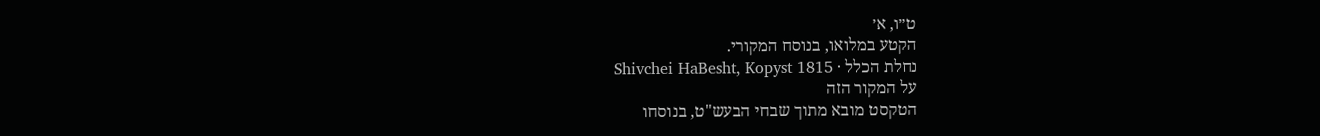ט״ו, א׳
הקטע במלואו, בנוסח המקורי.
נחלת הכלל · Shivchei HaBesht, Kopyst 1815
על המקור הזה
הטקסט מובא מתוך שבחי הבעש"ט, בנוסחו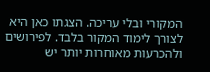המקורי ובלי עריכה. הצגתו כאן היא לצורך לימוד המקור בלבד. לפירושים ולהכרעות מאוחרות יותר יש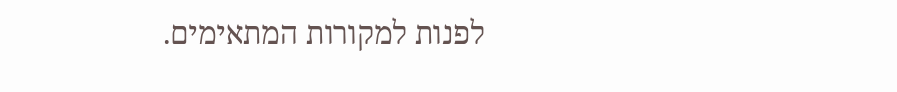לפנות למקורות המתאימים.